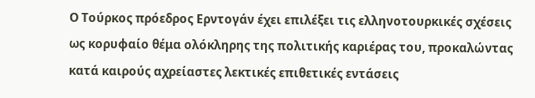Ο Τούρκος πρόεδρος Ερντογάν έχει επιλέξει τις ελληνοτουρκικές σχέσεις ως κορυφαίο θέμα ολόκληρης της πολιτικής καριέρας του, προκαλώντας κατά καιρούς αχρείαστες λεκτικές επιθετικές εντάσεις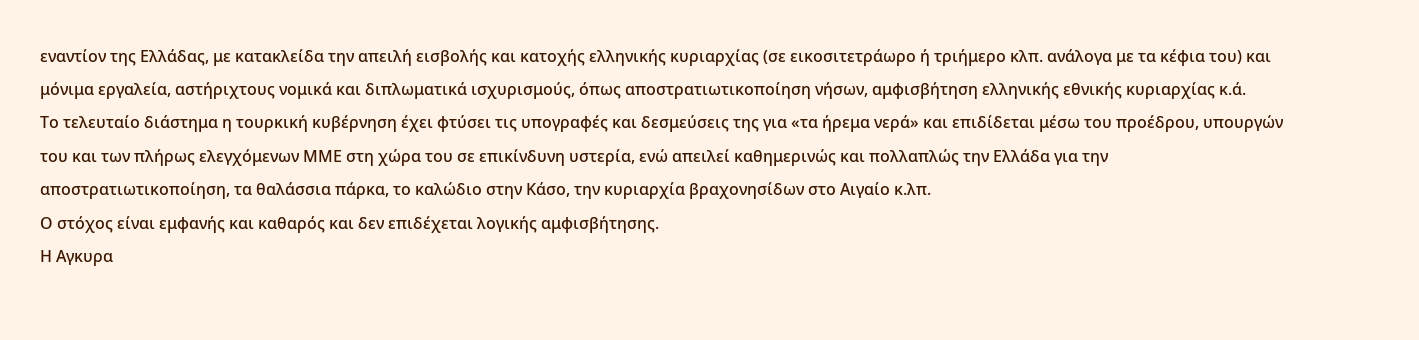εναντίον της Ελλάδας, με κατακλείδα την απειλή εισβολής και κατοχής ελληνικής κυριαρχίας (σε εικοσιτετράωρο ή τριήμερο κλπ. ανάλογα με τα κέφια του) και μόνιμα εργαλεία, αστήριχτους νομικά και διπλωματικά ισχυρισμούς, όπως αποστρατιωτικοποίηση νήσων, αμφισβήτηση ελληνικής εθνικής κυριαρχίας κ.ά.
Το τελευταίο διάστημα η τουρκική κυβέρνηση έχει φτύσει τις υπογραφές και δεσμεύσεις της για «τα ήρεμα νερά» και επιδίδεται μέσω του προέδρου, υπουργών του και των πλήρως ελεγχόμενων ΜΜΕ στη χώρα του σε επικίνδυνη υστερία, ενώ απειλεί καθημερινώς και πολλαπλώς την Ελλάδα για την αποστρατιωτικοποίηση, τα θαλάσσια πάρκα, το καλώδιο στην Κάσο, την κυριαρχία βραχονησίδων στο Αιγαίο κ.λπ.
Ο στόχος είναι εμφανής και καθαρός και δεν επιδέχεται λογικής αμφισβήτησης.
Η Αγκυρα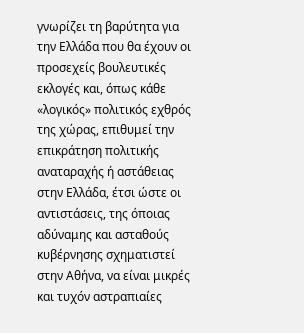γνωρίζει τη βαρύτητα για την Ελλάδα που θα έχουν οι προσεχείς βουλευτικές εκλογές και, όπως κάθε «λογικός» πολιτικός εχθρός της χώρας, επιθυμεί την επικράτηση πολιτικής αναταραχής ή αστάθειας στην Ελλάδα, έτσι ώστε οι αντιστάσεις, της όποιας αδύναμης και ασταθούς κυβέρνησης σχηματιστεί στην Αθήνα, να είναι μικρές και τυχόν αστραπιαίες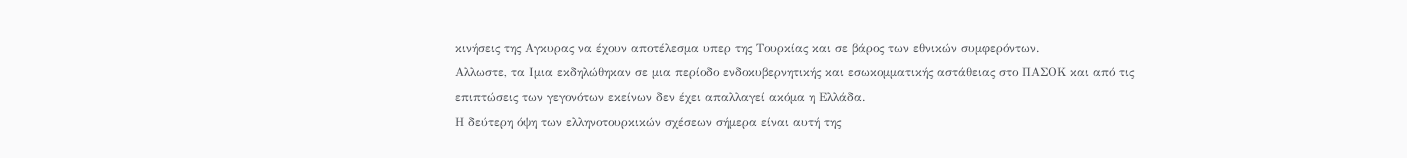κινήσεις της Αγκυρας να έχουν αποτέλεσμα υπερ της Τουρκίας και σε βάρος των εθνικών συμφερόντων.
Αλλωστε, τα Ιμια εκδηλώθηκαν σε μια περίοδο ενδοκυβερνητικής και εσωκομματικής αστάθειας στο ΠΑΣΟΚ και από τις επιπτώσεις των γεγονότων εκείνων δεν έχει απαλλαγεί ακόμα η Ελλάδα.
Η δεύτερη όψη των ελληνοτουρκικών σχέσεων σήμερα είναι αυτή της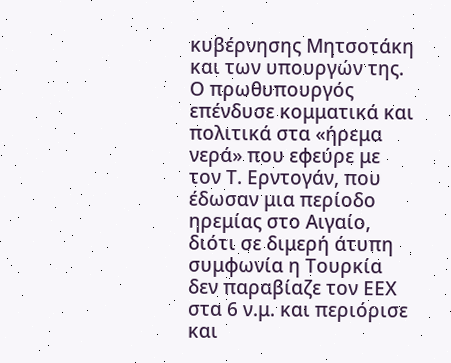κυβέρνησης Μητσοτάκη και των υπουργών της. Ο πρωθυπουργός επένδυσε κομματικά και πολιτικά στα «ήρεμα νερά» που εφεύρε με τον Τ. Ερντογάν, που έδωσαν μια περίοδο ηρεμίας στο Αιγαίο, διότι σε διμερή άτυπη συμφωνία η Τουρκία δεν παραβίαζε τον ΕΕΧ στα 6 ν.μ. και περιόρισε και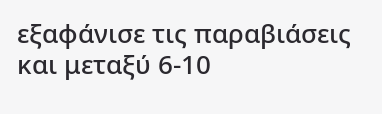εξαφάνισε τις παραβιάσεις και μεταξύ 6-10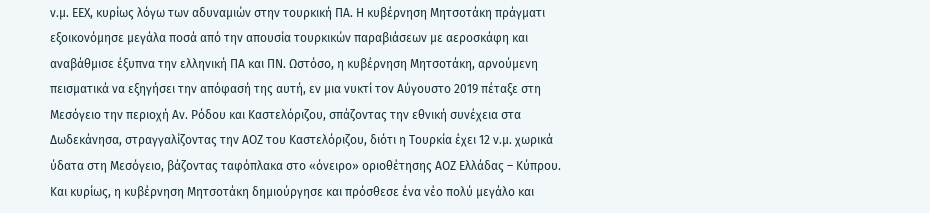ν.μ. ΕΕΧ, κυρίως λόγω των αδυναμιών στην τουρκική ΠΑ. Η κυβέρνηση Μητσοτάκη πράγματι εξοικονόμησε μεγάλα ποσά από την απουσία τουρκικών παραβιάσεων με αεροσκάφη και αναβάθμισε έξυπνα την ελληνική ΠΑ και ΠΝ. Ωστόσο, η κυβέρνηση Μητσοτάκη, αρνούμενη πεισματικά να εξηγήσει την απόφασή της αυτή, εν μια νυκτί τον Αύγουστο 2019 πέταξε στη Μεσόγειο την περιοχή Αν. Ρόδου και Καστελόριζου, σπάζοντας την εθνική συνέχεια στα Δωδεκάνησα, στραγγαλίζοντας την ΑΟΖ του Καστελόριζου, διότι η Τουρκία έχει 12 ν.μ. χωρικά ύδατα στη Μεσόγειο, βάζοντας ταφόπλακα στο «όνειρο» οριοθέτησης ΑΟΖ Ελλάδας – Κύπρου. Και κυρίως, η κυβέρνηση Μητσοτάκη δημιούργησε και πρόσθεσε ένα νέο πολύ μεγάλο και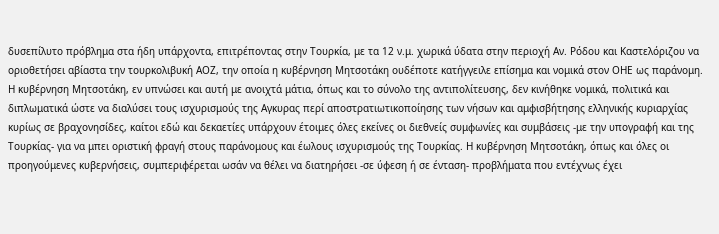δυσεπίλυτο πρόβλημα στα ήδη υπάρχοντα, επιτρέποντας στην Τουρκία, με τα 12 ν.μ. χωρικά ύδατα στην περιοχή Αν. Ρόδου και Καστελόριζου να οριοθετήσει αβίαστα την τουρκολιβυκή ΑΟΖ, την οποία η κυβέρνηση Μητσοτάκη ουδέποτε κατήγγειλε επίσημα και νομικά στον ΟΗΕ ως παράνομη.
Η κυβέρνηση Μητσοτάκη, εν υπνώσει και αυτή με ανοιχτά μάτια, όπως και το σύνολο της αντιπολίτευσης, δεν κινήθηκε νομικά, πολιτικά και διπλωματικά ώστε να διαλύσει τους ισχυρισμούς της Αγκυρας περί αποστρατιωτικοποίησης των νήσων και αμφισβήτησης ελληνικής κυριαρχίας κυρίως σε βραχονησίδες, καίτοι εδώ και δεκαετίες υπάρχουν έτοιμες όλες εκείνες οι διεθνείς συμφωνίες και συμβάσεις -με την υπογραφή και της Τουρκίας- για να μπει οριστική φραγή στους παράνομους και έωλους ισχυρισμούς της Τουρκίας. Η κυβέρνηση Μητσοτάκη, όπως και όλες οι προηγούμενες κυβερνήσεις, συμπεριφέρεται ωσάν να θέλει να διατηρήσει -σε ύφεση ή σε ένταση- προβλήματα που εντέχνως έχει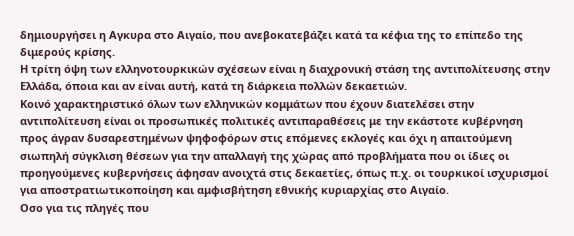δημιουργήσει η Αγκυρα στο Αιγαίο, που ανεβοκατεβάζει κατά τα κέφια της το επίπεδο της διμερούς κρίσης.
Η τρίτη όψη των ελληνοτουρκικών σχέσεων είναι η διαχρονική στάση της αντιπολίτευσης στην Ελλάδα, όποια και αν είναι αυτή, κατά τη διάρκεια πολλών δεκαετιών.
Κοινό χαρακτηριστικό όλων των ελληνικών κομμάτων που έχουν διατελέσει στην αντιπολίτευση είναι οι προσωπικές πολιτικές αντιπαραθέσεις με την εκάστοτε κυβέρνηση προς άγραν δυσαρεστημένων ψηφοφόρων στις επόμενες εκλογές και όχι η απαιτούμενη σιωπηλή σύγκλιση θέσεων για την απαλλαγή της χώρας από προβλήματα που οι ίδιες οι προηγούμενες κυβερνήσεις άφησαν ανοιχτά στις δεκαετίες, όπως π.χ. οι τουρκικοί ισχυρισμοί για αποστρατιωτικοποίηση και αμφισβήτηση εθνικής κυριαρχίας στο Αιγαίο.
Οσο για τις πληγές που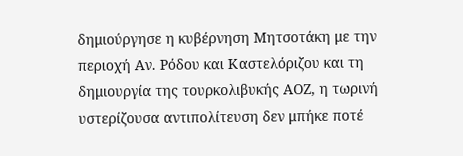δημιούργησε η κυβέρνηση Μητσοτάκη με την περιοχή Αν. Ρόδου και Καστελόριζου και τη δημιουργία της τουρκολιβυκής ΑΟΖ, η τωρινή υστερίζουσα αντιπολίτευση δεν μπήκε ποτέ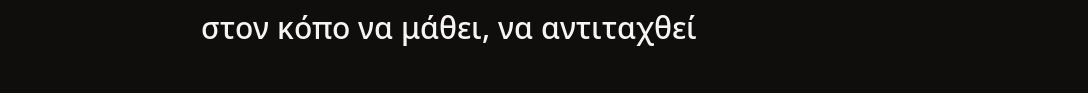στον κόπο να μάθει, να αντιταχθεί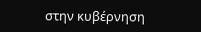στην κυβέρνηση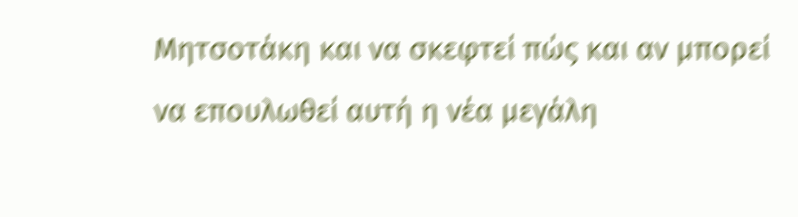Μητσοτάκη και να σκεφτεί πώς και αν μπορεί να επουλωθεί αυτή η νέα μεγάλη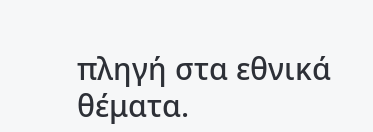πληγή στα εθνικά θέματα.